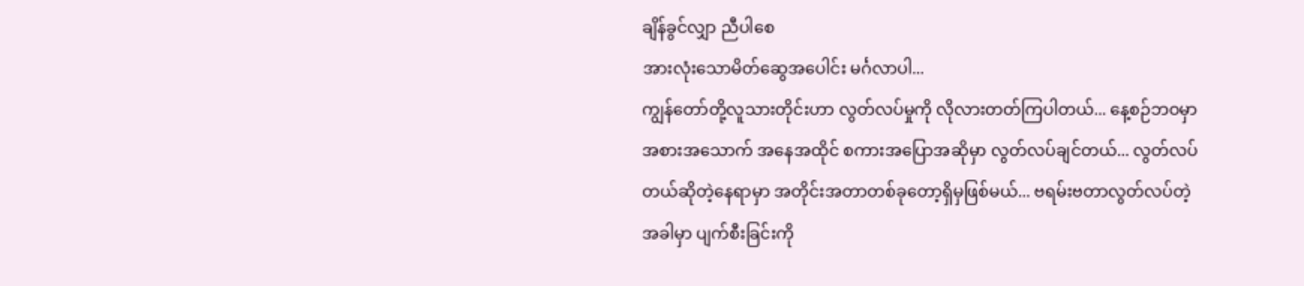ချိန်ခွင်လျှာ ညီပါစေ
အားလုံးသောမိတ်ဆွေအပေါင်း မင်္ဂလာပါ...
ကျွန်တော်တို့လူသားတိုင်းဟာ လွတ်လပ်မှုကို လိုလားတတ်ကြပါတယ်... နေ့စဉ်ဘဝမှာ အစားအသောက် အနေအထိုင် စကားအပြောအဆိုမှာ လွတ်လပ်ချင်တယ်... လွတ်လပ်တယ်ဆိုတဲ့နေရာမှာ အတိုင်းအတာတစ်ခုတော့ရှိမှဖြစ်မယ်... ဗရမ်းဗတာလွတ်လပ်တဲ့အခါမှာ ပျက်စီးခြင်းကို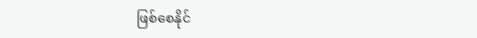ဖြစ်စေနိုင်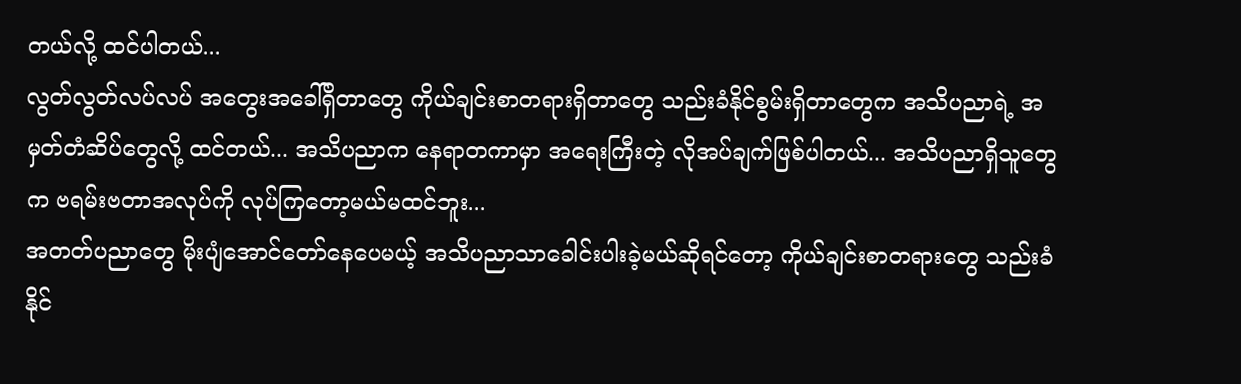တယ်လို့ ထင်ပါတယ်...
လွတ်လွတ်လပ်လပ် အတွေးအခေါ်ရှိတာတွေ ကိုယ်ချင်းစာတရားရှိတာတွေ သည်းခံနိုင်စွမ်းရှိတာတွေက အသိပညာရဲ့ အမှတ်တံဆိပ်တွေလို့ ထင်တယ်... အသိပညာက နေရာတကာမှာ အရေးကြီးတဲ့ လိုအပ်ချက်ဖြစ်ပါတယ်... အသိပညာရှိသူတွေက ဗရမ်းဗတာအလုပ်ကို လုပ်ကြတော့မယ်မထင်ဘူး...
အတတ်ပညာတွေ မိုးပျံအောင်တော်နေပေမယ့် အသိပညာသာခေါင်းပါးခဲ့မယ်ဆိုရင်တော့ ကိုယ်ချင်းစာတရားတွေ သည်းခံနိုင်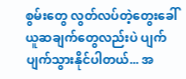စွမ်းတွေ လွတ်လပ်တဲ့တွေးခေါ်ယူဆချက်တွေလည်းပဲ ပျက်ပျက်သွားနိုင်ပါတယ်... အ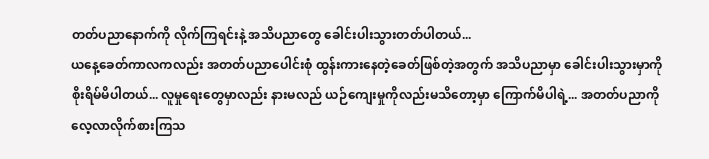တတ်ပညာနောက်ကို လိုက်ကြရင်းနဲ့ အသိပညာတွေ ခေါင်းပါးသွားတတ်ပါတယ်...
ယနေ့ခေတ်ကာလကလည်း အတတ်ပညာပေါင်းစုံ ထွန်းကားနေတဲ့ခေတ်ဖြစ်တဲ့အတွက် အသိပညာမှာ ခေါင်းပါးသွားမှာကို စိုးရိမ်မိပါတယ်... လူမှုရေးတွေမှာလည်း နားမလည် ယဉ်ကျေးမှုကိုလည်းမသိတော့မှာ ကြောက်မိပါရဲ့... အတတ်ပညာကို လေ့လာလိုက်စားကြသ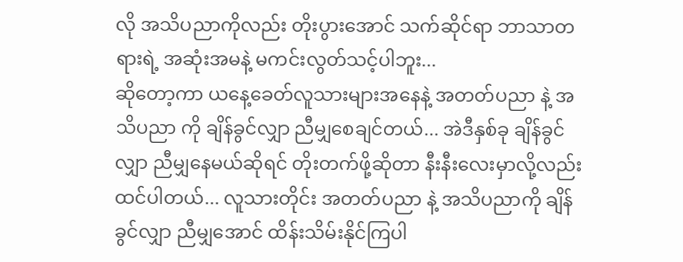လို အသိပညာကိုလည်း တိုးပွားအောင် သက်ဆိုင်ရာ ဘာသာတရားရဲ့ အဆုံးအမနဲ့ မကင်းလွတ်သင့်ပါဘူး...
ဆိုတော့ကာ ယနေ့ခေတ်လူသားများအနေနဲ့ အတတ်ပညာ နဲ့ အသိပညာ ကို ချိန်ခွင်လျှာ ညီမျှစေချင်တယ်... အဲဒီနှစ်ခု ချိန်ခွင်လျှာ ညီမျှနေမယ်ဆိုရင် တိုးတက်ဖို့ဆိုတာ နီးနီးလေးမှာလို့လည်း ထင်ပါတယ်... လူသားတိုင်း အတတ်ပညာ နဲ့ အသိပညာကို ချိန်ခွင်လျှာ ညီမျှအောင် ထိန်းသိမ်းနိုင်ကြပါ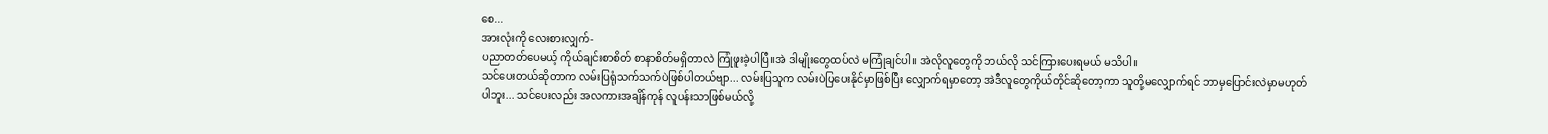စေ...
အားလုံးကို လေးစားလျှက်-
ပညာတတ်ပေမယ့် ကိုယ်ချင်းစာစိတ် စာနာစိတ်မရှိတာလဲ ကြုံဖူးခဲ့ပါပြီ။အဲ ဒါမျိုးတွေထပ်လဲ မကြုံချင်ပါ။ အဲလိုလူတွေကို ဘယ်လို သင်ကြားပေးရမယ် မသိပါ။
သင်ပေးတယ်ဆိုတာက လမ်းပြရုံသက်သက်ပဲဖြစ်ပါတယ်ဗျာ... လမ်းပြသူက လမ်းပဲပြပေးနိုင်မှာဖြစ်ပြီး လျှောက်ရမှာတော့ အဲဒီလူတွေကိုယ်တိုင်ဆိုတော့ကာ သူတို့မလျှောက်ရင် ဘာမှပြောင်းလဲမှာမဟုတ်ပါဘူး... သင်ပေးလည်း အလကားအချိန်ကုန် လူပန်းသာဖြစ်မယ်လို့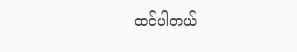ထင်ပါတယ်